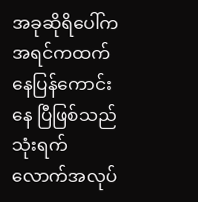အခုဆိုရိပေါ်က အရင်ကထက်နေပြန်ကောင်းနေ ပြီဖြစ်သည် သုံးရက်လောက်အလုပ်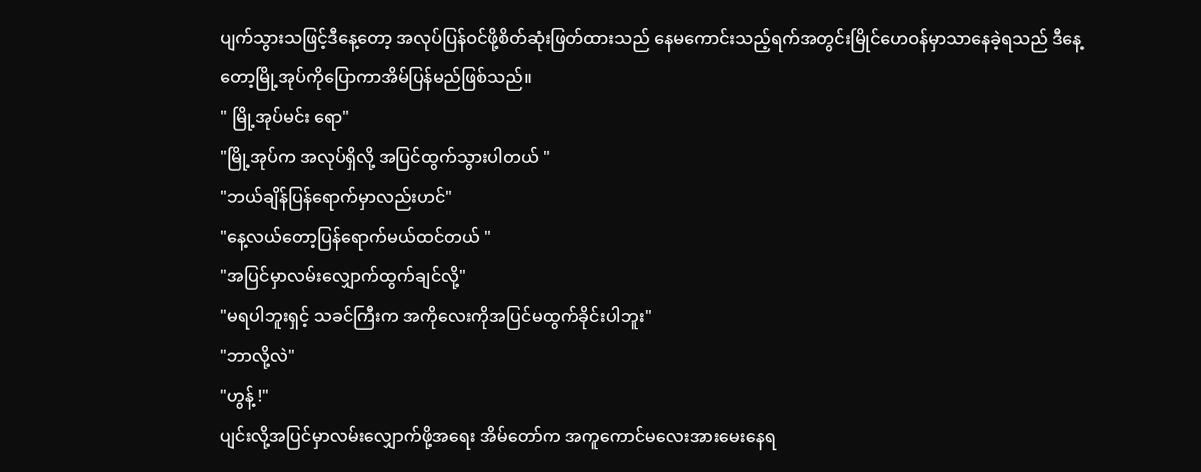ပျက်သွားသဖြင့်ဒီနေ့တော့ အလုပ်ပြန်ဝင်ဖို့စိတ်ဆုံးဖြတ်ထားသည် နေမကောင်းသည့်ရက်အတွင်းမြိုင်ဟေဝန်မှာသာနေခဲ့ရသည် ဒီနေ့တော့မြို့အုပ်ကိုပြောကာအိမ်ပြန်မည်ဖြစ်သည်။
" မြို့အုပ်မင်း ရော"
"မြို့အုပ်က အလုပ်ရှိလို့ အပြင်ထွက်သွားပါတယ် "
"ဘယ်ချိန်ပြန်ရောက်မှာလည်းဟင်"
"နေ့လယ်တော့ပြန်ရောက်မယ်ထင်တယ် "
"အပြင်မှာလမ်းလျှောက်ထွက်ချင်လို့"
"မရပါဘူးရှင့် သခင်ကြီးက အကိုလေးကိုအပြင်မထွက်ခိုင်းပါဘူး"
"ဘာလို့လဲ"
"ဟွန့် !"
ပျင်းလို့အပြင်မှာလမ်းလျှောက်ဖို့အရေး အိမ်တော်က အကူကောင်မလေးအားမေးနေရ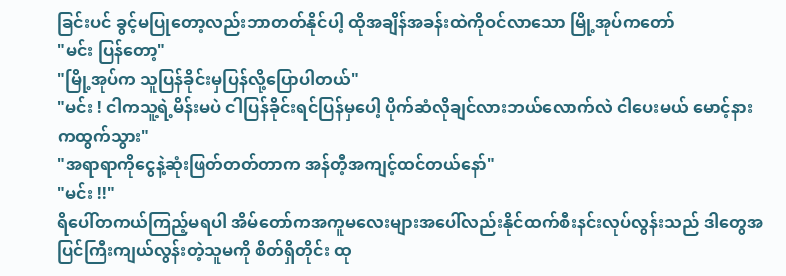ခြင်းပင် ခွင့်မပြုတော့လည်းဘာတတ်နိုင်ပါ့ ထိုအချိန်အခန်းထဲကိုဝင်လာသော မြို့အုပ်ကတော်
"မင်း ပြန်တော့"
"မြို့အုပ်က သူပြန်ခိုင်းမှပြန်လို့ပြောပါတယ်"
"မင်း ! ငါကသူ့ရဲ့မိန်းမပဲ ငါပြန်ခိုင်းရင်ပြန်မှပေါ့ ပိုက်ဆံလိုချင်လားဘယ်လောက်လဲ ငါပေးမယ် မောင့်နားကထွက်သွား"
"အရာရာကိုငွေနဲ့ဆုံးဖြတ်တတ်တာက အန်တီ့အကျင့်ထင်တယ်နော်"
"မင်း !!"
ရိပေါ်တကယ်ကြည့်မရပါ အိမ်တော်ကအကူမလေးများအပေါ်လည်းနိုင်ထက်စီးနင်းလုပ်လွန်းသည် ဒါတွေအပြင်ကြီးကျယ်လွန်းတဲ့သူမကို စိတ်ရှိတိုင်း ထု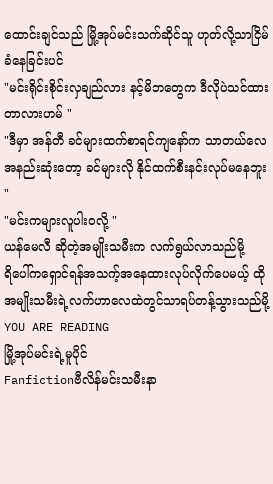ထောင်းချင်သည် မြို့အုပ်မင်းသက်ဆိုင်သူ ဟုတ်လို့သာငြိမ်ခံနေခြင်းပင်
"မင်းရိုင်းစိုင်းလှချည်လား နင့်မိဘတွေက ဒီလိုပဲသင်ထားတာလားဟမ် "
"ဒီမှာ အန်တီ ခင်များထက်စာရင်ကျနော်က သာတယ်လေ အနည်းဆုံးတော့ ခင်များလို နိုင်ထက်စီးနင်းလုပ်မနေဘူး "
"မင်းကများလူပါးဝလို့ "
ယန်မေလီ ဆိုတဲ့အမျိုးသမီးက လက်ရွယ်လာသည်မို့
ရိပေါ်ကရှောင်ရန်အသက့်အနေထားလုပ်လိုက်ပေမယ့် ထိုအမျိုးသမီးရဲ့လက်ဟာလေထဲတွင်သာရပ်တန့်သွားသည်မို့
YOU ARE READING
မြို့အုပ်မင်းရဲ့မူပိုင်
Fanfictionဗီလိန်မင်းသမီးနာ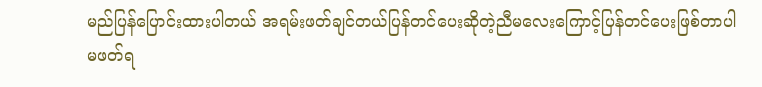မည်ပြန်ပြောင်းထားပါတယ် အရမ်းဖတ်ချင်တယ်ပြန်တင်ပေးဆိုတဲ့ညီမလေးကြောင့်ပြန်တင်ပေးဖြစ်တာပါ မဖတ်ရ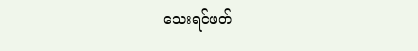သေးရင်ဖတ်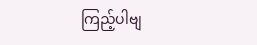ကြည့်ပါဗျ